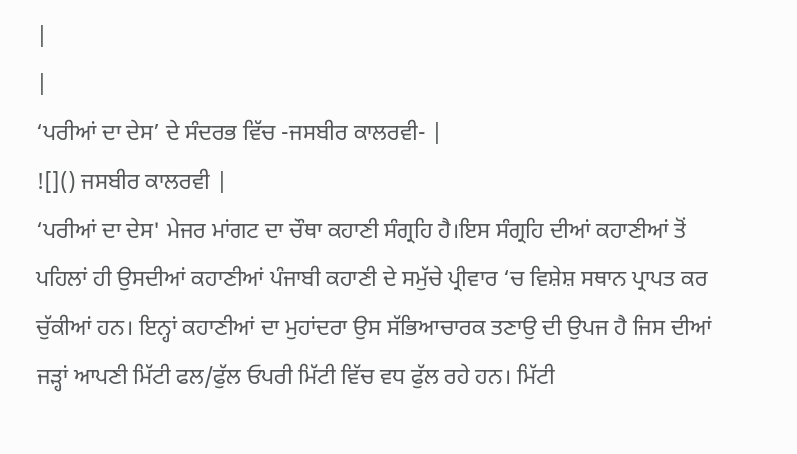|
|
‘ਪਰੀਆਂ ਦਾ ਦੇਸ’ ਦੇ ਸੰਦਰਭ ਵਿੱਚ -ਜਸਬੀਰ ਕਾਲਰਵੀ- |
![]() ਜਸਬੀਰ ਕਾਲਰਵੀ |
‘ਪਰੀਆਂ ਦਾ ਦੇਸ' ਮੇਜਰ ਮਾਂਗਟ ਦਾ ਚੌਥਾ ਕਹਾਣੀ ਸੰਗ੍ਰਹਿ ਹੈ।ਇਸ ਸੰਗ੍ਰਹਿ ਦੀਆਂ ਕਹਾਣੀਆਂ ਤੋਂ ਪਹਿਲਾਂ ਹੀ ਉਸਦੀਆਂ ਕਹਾਣੀਆਂ ਪੰਜਾਬੀ ਕਹਾਣੀ ਦੇ ਸਮੁੱਚੇ ਪ੍ਰੀਵਾਰ ‘ਚ ਵਿਸ਼ੇਸ਼ ਸਥਾਨ ਪ੍ਰਾਪਤ ਕਰ ਚੁੱਕੀਆਂ ਹਨ। ਇਨ੍ਹਾਂ ਕਹਾਣੀਆਂ ਦਾ ਮੁਹਾਂਦਰਾ ਉਸ ਸੱਭਿਆਚਾਰਕ ਤਣਾਉ ਦੀ ਉਪਜ ਹੈ ਜਿਸ ਦੀਆਂ ਜੜ੍ਹਾਂ ਆਪਣੀ ਮਿੱਟੀ ਫਲ/ਫੁੱਲ ਓਪਰੀ ਮਿੱਟੀ ਵਿੱਚ ਵਧ ਫੁੱਲ ਰਹੇ ਹਨ। ਮਿੱਟੀ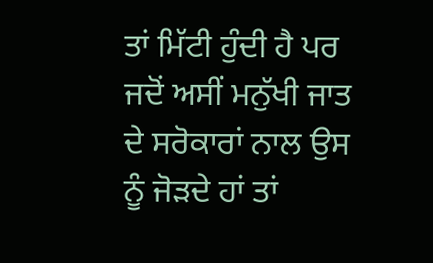ਤਾਂ ਮਿੱਟੀ ਹੁੰਦੀ ਹੈ ਪਰ ਜਦੋਂ ਅਸੀਂ ਮਨੁੱਖੀ ਜਾਤ ਦੇ ਸਰੋਕਾਰਾਂ ਨਾਲ ਉਸ ਨੂੰ ਜੋੜਦੇ ਹਾਂ ਤਾਂ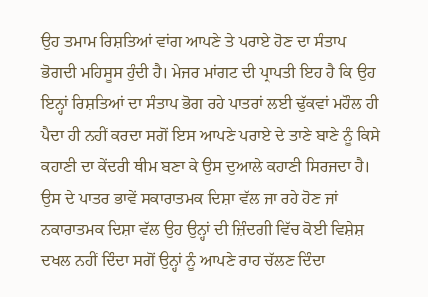ਉਹ ਤਮਾਮ ਰਿਸ਼ਤਿਆਂ ਵਾਂਗ ਆਪਣੇ ਤੇ ਪਰਾਏ ਹੋਣ ਦਾ ਸੰਤਾਪ ਭੋਗਦੀ ਮਹਿਸੂਸ ਹੁੰਦੀ ਹੈ। ਮੇਜਰ ਮਾਂਗਟ ਦੀ ਪ੍ਰਾਪਤੀ ਇਹ ਹੈ ਕਿ ਉਹ ਇਨ੍ਹਾਂ ਰਿਸ਼ਤਿਆਂ ਦਾ ਸੰਤਾਪ ਭੋਗ ਰਹੇ ਪਾਤਰਾਂ ਲਈ ਢੁੱਕਵਾਂ ਮਹੌਲ ਹੀ ਪੈਦਾ ਹੀ ਨਹੀਂ ਕਰਦਾ ਸਗੋਂ ਇਸ ਆਪਣੇ ਪਰਾਏ ਦੇ ਤਾਣੇ ਬਾਣੇ ਨੂੰ ਕਿਸੇ ਕਹਾਣੀ ਦਾ ਕੇਂਦਰੀ ਥੀਮ ਬਣਾ ਕੇ ਉਸ ਦੁਆਲੇ ਕਹਾਣੀ ਸਿਰਜਦਾ ਹੈ। ਉਸ ਦੇ ਪਾਤਰ ਭਾਵੇਂ ਸਕਾਰਾਤਮਕ ਦਿਸ਼ਾ ਵੱਲ ਜਾ ਰਹੇ ਹੋਣ ਜਾਂ ਨਕਾਰਾਤਮਕ ਦਿਸ਼ਾ ਵੱਲ ਉਹ ਉਨ੍ਹਾਂ ਦੀ ਜ਼ਿੰਦਗੀ ਵਿੱਚ ਕੋਈ ਵਿਸ਼ੇਸ਼ ਦਖਲ ਨਹੀਂ ਦਿੰਦਾ ਸਗੋਂ ਉਨ੍ਹਾਂ ਨੂੰ ਆਪਣੇ ਰਾਹ ਚੱਲਣ ਦਿੰਦਾ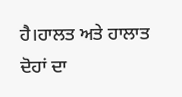ਹੈ।ਹਾਲਤ ਅਤੇ ਹਾਲਾਤ ਦੋਹਾਂ ਦਾ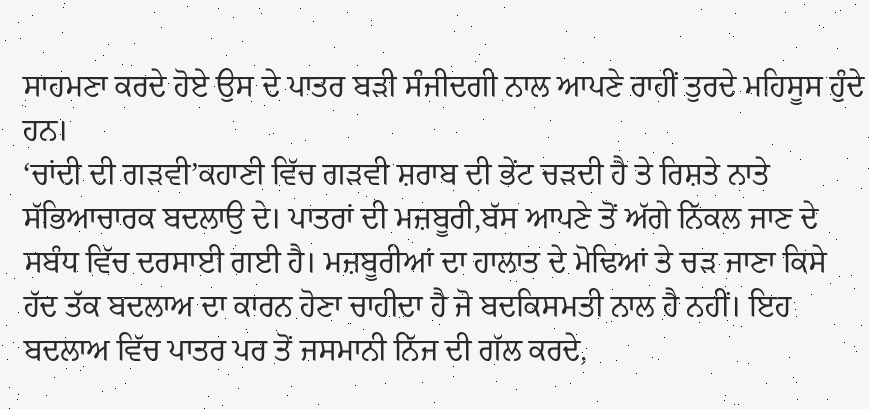ਸਾਹਮਣਾ ਕਰਦੇ ਹੋਏ ਉਸ ਦੇ ਪਾਤਰ ਬੜੀ ਸੰਜੀਦਗੀ ਨਾਲ ਆਪਣੇ ਰਾਹੀਂ ਤੁਰਦੇ ਮਹਿਸੂਸ ਹੁੰਦੇ ਹਨ।
‘ਚਾਂਦੀ ਦੀ ਗੜਵੀ’ਕਹਾਣੀ ਵਿੱਚ ਗੜਵੀ ਸ਼ਰਾਬ ਦੀ ਭੇਂਟ ਚੜਦੀ ਹੈ ਤੇ ਰਿਸ਼ਤੇ ਨਾਤੇ ਸੱਭਿਆਚਾਰਕ ਬਦਲਾਉ ਦੇ। ਪਾਤਰਾਂ ਦੀ ਮਜ਼ਬੂਰੀ,ਬੱਸ ਆਪਣੇ ਤੋਂ ਅੱਗੇ ਨਿੱਕਲ ਜਾਣ ਦੇ ਸਬੰਧ ਵਿੱਚ ਦਰਸਾਈ ਗਈ ਹੈ। ਮਜ਼ਬੂਰੀਆਂ ਦਾ ਹਾਲਾਤ ਦੇ ਮੋਢਿਆਂ ਤੇ ਚੜ ਜਾਣਾ ਕਿਸੇ ਹੱਦ ਤੱਕ ਬਦਲਾਅ ਦਾ ਕਾਰਨ ਹੋਣਾ ਚਾਹੀਦਾ ਹੈ ਜੋ ਬਦਕਿਸਮਤੀ ਨਾਲ ਹੈ ਨਹੀਂ। ਇਹ ਬਦਲਾਅ ਵਿੱਚ ਪਾਤਰ ਪਰ ਤੋਂ ਜਸਮਾਨੀ ਨਿੱਜ ਦੀ ਗੱਲ ਕਰਦੇ,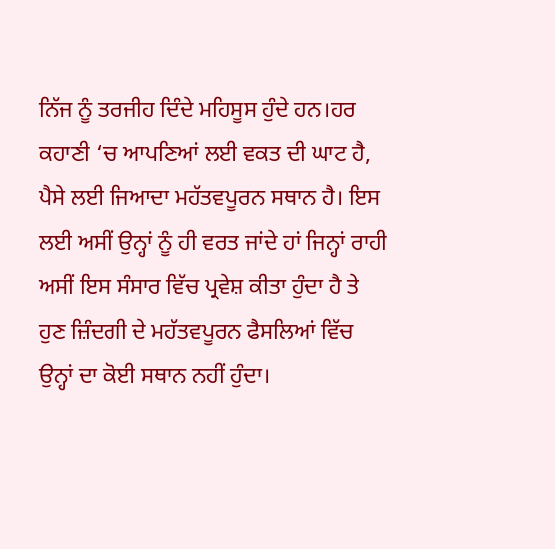ਨਿੱਜ ਨੂੰ ਤਰਜੀਹ ਦਿੰਦੇ ਮਹਿਸੂਸ ਹੁੰਦੇ ਹਨ।ਹਰ ਕਹਾਣੀ ‘ਚ ਆਪਣਿਆਂ ਲਈ ਵਕਤ ਦੀ ਘਾਟ ਹੈ, ਪੈਸੇ ਲਈ ਜਿਆਦਾ ਮਹੱਤਵਪੂਰਨ ਸਥਾਨ ਹੈ। ਇਸ ਲਈ ਅਸੀਂ ਉਨ੍ਹਾਂ ਨੂੰ ਹੀ ਵਰਤ ਜਾਂਦੇ ਹਾਂ ਜਿਨ੍ਹਾਂ ਰਾਹੀ ਅਸੀਂ ਇਸ ਸੰਸਾਰ ਵਿੱਚ ਪ੍ਰਵੇਸ਼ ਕੀਤਾ ਹੁੰਦਾ ਹੈ ਤੇ ਹੁਣ ਜ਼ਿੰਦਗੀ ਦੇ ਮਹੱਤਵਪੂਰਨ ਫੈਸਲਿਆਂ ਵਿੱਚ ਉਨ੍ਹਾਂ ਦਾ ਕੋਈ ਸਥਾਨ ਨਹੀਂ ਹੁੰਦਾ।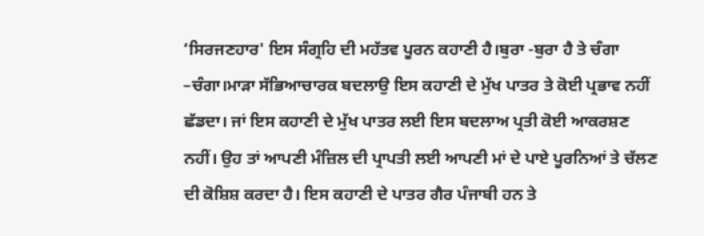‘ਸਿਰਜਣਹਾਰ' ਇਸ ਸੰਗ੍ਰਹਿ ਦੀ ਮਹੱਤਵ ਪੂਰਨ ਕਹਾਣੀ ਹੈ।ਬੁਰਾ -ਬੁਰਾ ਹੈ ਤੇ ਚੰਗਾ –ਚੰਗਾ।ਮਾੜਾ ਸੱਭਿਆਚਾਰਕ ਬਦਲਾਉ ਇਸ ਕਹਾਣੀ ਦੇ ਮੁੱਖ ਪਾਤਰ ਤੇ ਕੋਈ ਪ੍ਰਭਾਵ ਨਹੀਂ ਛੱਡਦਾ। ਜਾਂ ਇਸ ਕਹਾਣੀ ਦੇ ਮੁੱਖ ਪਾਤਰ ਲਈ ਇਸ ਬਦਲਾਅ ਪ੍ਰਤੀ ਕੋਈ ਆਕਰਸ਼ਣ ਨਹੀਂ। ਉਹ ਤਾਂ ਆਪਣੀ ਮੰਜ਼ਿਲ ਦੀ ਪ੍ਰਾਪਤੀ ਲਈ ਆਪਣੀ ਮਾਂ ਦੇ ਪਾਏ ਪੂਰਨਿਆਂ ਤੇ ਚੱਲਣ ਦੀ ਕੋਸ਼ਿਸ਼ ਕਰਦਾ ਹੈ। ਇਸ ਕਹਾਣੀ ਦੇ ਪਾਤਰ ਗੈਰ ਪੰਜਾਬੀ ਹਨ ਤੇ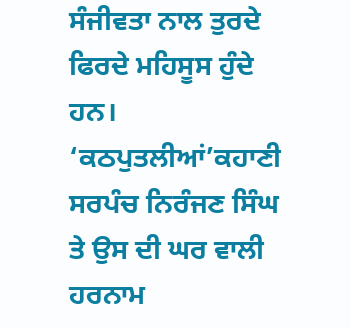ਸੰਜੀਵਤਾ ਨਾਲ ਤੁਰਦੇ ਫਿਰਦੇ ਮਹਿਸੂਸ ਹੁੰਦੇ ਹਨ।
‘ਕਠਪੁਤਲੀਆਂ’ਕਹਾਣੀ ਸਰਪੰਚ ਨਿਰੰਜਣ ਸਿੰਘ ਤੇ ਉਸ ਦੀ ਘਰ ਵਾਲੀ ਹਰਨਾਮ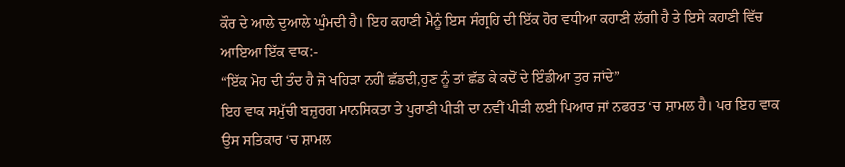ਕੌਰ ਦੇ ਆਲੇ ਦੁਆਲੇ ਘੁੰਮਦੀ ਹੈ। ਇਹ ਕਹਾਣੀ ਮੈਨੂੰ ਇਸ ਸੰਗ੍ਰਹਿ ਦੀ ਇੱਕ ਹੋਰ ਵਧੀਆ ਕਹਾਣੀ ਲੱਗੀ ਹੈ ਤੇ ਇਸੇ ਕਹਾਣੀ ਵਿੱਚ ਆਇਆ ਇੱਕ ਵਾਕ:-
“ਇੱਕ ਮੋਹ ਦੀ ਤੰਦ ਹੈ ਜੋ ਖਹਿੜਾ ਨਹੀਂ ਛੱਡਦੀ,ਹੁਣ ਨੂੰ ਤਾਂ ਛੱਡ ਕੇ ਕਦੋਂ ਦੇ ਇੰਡੀਆ ਤੁਰ ਜਾਂਦੇ”
ਇਹ ਵਾਕ ਸਮੁੱਚੀ ਬਜ਼ੁਰਗ ਮਾਨਸਿਕਤਾ ਤੇ ਪੁਰਾਣੀ ਪੀੜੀ ਦਾ ਨਵੀਂ ਪੀੜੀ ਲਈ ਪਿਆਰ ਜਾਂ ਨਫਰਤ ‘ਚ ਸ਼ਾਮਲ ਹੈ। ਪਰ ਇਹ ਵਾਕ ਉਸ ਸਤਿਕਾਰ ‘ਚ ਸ਼ਾਮਲ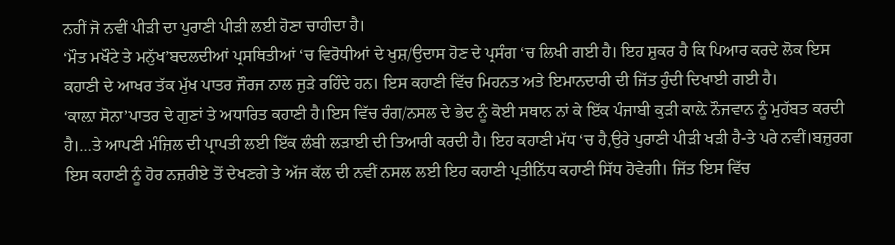ਨਹੀਂ ਜੋ ਨਵੀਂ ਪੀੜੀ ਦਾ ਪੁਰਾਣੀ ਪੀੜੀ ਲਈ ਹੋਣਾ ਚਾਹੀਦਾ ਹੈ।
‘ਮੌਤ ਮਖੌਟੇ ਤੇ ਮਨੁੱਖ’ਬਦਲਦੀਆਂ ਪ੍ਰਸਥਿਤੀਆਂ ‘ਚ ਵਿਰੋਧੀਆਂ ਦੇ ਖੁਸ਼/ਉਦਾਸ ਹੋਣ ਦੇ ਪ੍ਰਸੰਗ ‘ਚ ਲਿਖੀ ਗਈ ਹੈ। ਇਹ ਸ਼ੁਕਰ ਹੈ ਕਿ ਪਿਆਰ ਕਰਦੇ ਲੋਕ ਇਸ ਕਹਾਣੀ ਦੇ ਆਖਰ ਤੱਕ ਮੁੱਖ ਪਾਤਰ ਜੌਰਜ ਨਾਲ ਜੁੜੇ ਰਹਿੰਦੇ ਹਨ। ਇਸ ਕਹਾਣੀ ਵਿੱਚ ਮਿਹਨਤ ਅਤੇ ਇਮਾਨਦਾਰੀ ਦੀ ਜਿੱਤ ਹੁੰਦੀ ਦਿਖਾਈ ਗਈ ਹੈ।
‘ਕਾਲ਼ਾ ਸੋਨਾ’ਪਾਤਰ ਦੇ ਗੁਣਾਂ ਤੇ ਅਧਾਰਿਤ ਕਹਾਣੀ ਹੈ।ਇਸ ਵਿੱਚ ਰੰਗ/ਨਸਲ ਦੇ ਭੇਦ ਨੂੰ ਕੋਈ ਸਥਾਨ ਨਾਂ ਕੇ ਇੱਕ ਪੰਜਾਬੀ ਕੁੜੀ ਕਾਲ਼ੇ ਨੌਜਵਾਨ ਨੂੰ ਮੁਹੱਬਤ ਕਰਦੀ ਹੈ।…ਤੇ ਆਪਣੀ ਮੰਜ਼ਿਲ ਦੀ ਪ੍ਰਾਪਤੀ ਲਈ ਇੱਕ ਲੰਬੀ ਲੜਾਈ ਦੀ ਤਿਆਰੀ ਕਰਦੀ ਹੈ। ਇਹ ਕਹਾਣੀ ਮੱਧ ‘ਚ ਹੈ,ਉਰੇ ਪੁਰਾਣੀ ਪੀੜੀ ਖੜੀ ਹੈ-ਤੇ ਪਰੇ ਨਵੀਂ।ਬਜ਼ੁਰਗ ਇਸ ਕਹਾਣੀ ਨੂੰ ਹੋਰ ਨਜ਼ਰੀਏ ਤੋਂ ਦੇਖਣਗੇ ਤੇ ਅੱਜ ਕੱਲ ਦੀ ਨਵੀਂ ਨਸਲ ਲਈ ਇਹ ਕਹਾਣੀ ਪ੍ਰਤੀਨਿੱਧ ਕਹਾਣੀ ਸਿੱਧ ਹੋਵੇਗੀ। ਜਿੱਤ ਇਸ ਵਿੱਚ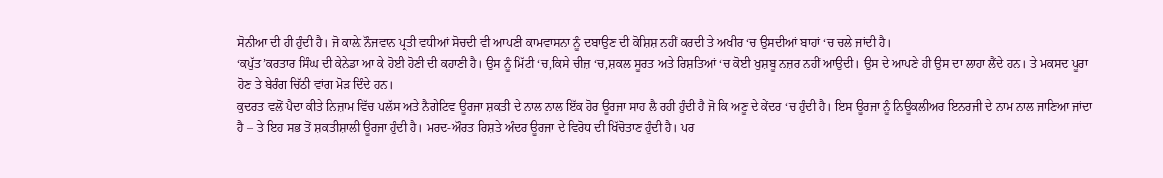ਸੋਨੀਆ ਦੀ ਹੀ ਹੁੰਦੀ ਹੈ। ਜੋ ਕਾਲ਼ੇ ਨੌਜਵਾਨ ਪ੍ਰਤੀ ਵਧੀਆਂ ਸੋਚਦੀ ਵੀ ਆਪਣੀ ਕਾਮਵਾਸਨਾ ਨੂੰ ਦਬਾਉਣ ਦੀ ਕੋਸ਼ਿਸ਼ ਨਹੀਂ ਕਰਦੀ ਤੇ ਅਖੀਰ ‘ਚ ਉਸਦੀਆਂ ਬਾਹਾਂ ‘ਚ ਚਲੇ ਜਾਂਦੀ ਹੈ।
‘ਕਪੁੱਤ’ਕਰਤਾਰ ਸਿੰਘ ਦੀ ਕੇਨੇਡਾ ਆ ਕੇ ਹੋਈ ਹੋਣੀ ਦੀ ਕਹਾਣੀ ਹੈ। ਉਸ ਨੂੰ ਮਿੱਟੀ ‘ਚ,ਕਿਸੇ ਚੀਜ਼ ‘ਚ,ਸ਼ਕਲ ਸੂਰਤ ਅਤੇ ਰਿਸ਼ਤਿਆਂ ‘ਚ ਕੋਈ ਖੁਸ਼ਬੂ ਨਜ਼ਰ ਨਹੀਂ ਆਉਦੀ। ਉਸ ਦੇ ਆਪਣੇ ਹੀ ਉਸ ਦਾ ਲਾਹਾ ਲੈਂਦੇ ਹਨ। ਤੇ ਮਕਸਦ ਪੂਰਾ ਹੋਣ ਤੇ ਬੇਰੰਗ ਚਿੱਠੀ ਵਾਂਗ ਮੋੜ ਦਿੰਦੇ ਹਨ।
ਕੁਦਰਤ ਵਲੋਂ ਪੈਦਾ ਕੀਤੇ ਨਿਜ਼ਾਮ ਵਿੱਚ ਪਲੱਸ ਅਤੇ ਨੈਗੇਟਿਵ ਊਰਜਾ ਸ਼ਕਤੀ ਦੇ ਨਾਲ ਨਾਲ ਇੱਕ ਹੋਰ ਊਰਜਾ ਸਾਹ ਲੈ ਰਹੀ ਹੁੰਦੀ ਹੈ ਜੋ ਕਿ ਅਣੂ ਦੇ ਕੇਂਦਰ ‘ਚ ਹੁੰਦੀ ਹੈ। ਇਸ ਊਰਜਾ ਨੂੰ ਨਿਊਕਲੀਅਰ ਇਨਰਜੀ ਦੇ ਨਾਮ ਨਾਲ ਜਾਣਿਆ ਜਾਂਦਾ ਹੈ – ਤੇ ਇਹ ਸਭ ਤੋਂ ਸ਼ਕਤੀਸ਼ਾਲੀ ਊਰਜਾ ਹੁੰਦੀ ਹੈ। ਮਰਦ-ਔਰਤ ਰਿਸ਼ਤੇ ਅੰਦਰ ਊਰਜਾ ਦੇ ਵਿਰੋਧ ਦੀ ਖਿੱਚੋਤਾਣ ਹੁੰਦੀ ਹੈ। ਪਰ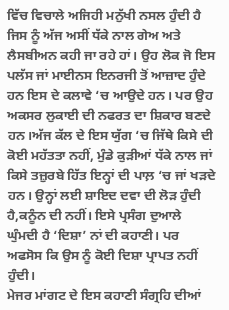ਵਿੱਚ ਵਿਚਾਲੇ ਅਜਿਹੀ ਮਨੁੱਖੀ ਨਸਲ ਹੁੰਦੀ ਹੈ ਜਿਸ ਨੂੰ ਅੱਜ ਅਸੀਂ ਧੱਕੇ ਨਾਲ ਗੇਅ ਅਤੇ ਲੈਸਬੀਅਨ ਕਹੀ ਜਾ ਰਹੇ ਹਾਂ। ਉਹ ਲੋਕ ਜੋ ਇਸ ਪਲੱਸ ਜਾਂ ਮਾਈਨਸ ਇਨਰਜੀ ਤੋਂ ਆਜ਼ਾਦ ਹੁੰਦੇ ਹਨ ਇਸ ਦੇ ਕਲਾਵੇ ‘ਚ ਆਉਦੇ ਹਨ। ਪਰ ਉਹ ਅਕਸਰ ਲੁਕਾਈ ਦੀ ਨਫਰਤ ਦਾ ਸ਼ਿਕਾਰ ਬਣਦੇ ਹਨ।ਅੱਜ ਕੱਲ ਦੇ ਇਸ ਯੁੱਗ ‘ਚ ਜਿੱਥੇ ਕਿਸੇ ਦੀ ਕੋਈ ਮਹੱਤਤਾ ਨਹੀਂ, ਮੁੰਡੇ ਕੁੜੀਆਂ ਧੱਕੇ ਨਾਲ ਜਾਂ ਕਿਸੇ ਤਜ਼ੁਰਬੇ ਹਿੱਤ ਇਨ੍ਹਾਂ ਦੀ ਪਾਲ਼ ‘ਚ ਜਾਂ ਖੜਦੇ ਹਨ। ਉਨ੍ਹਾਂ ਲਈ ਸ਼ਾਇਦ ਦਵਾ ਦੀ ਲੋੜ ਹੁੰਦੀ ਹੈ,ਕਨੂੰਨ ਦੀ ਨਹੀਂ। ਇਸੇ ਪ੍ਰਸੰਗ ਦੁਆਲੇ ਘੁੰਮਦੀ ਹੈ ‘ਦਿਸ਼ਾ’ ਨਾਂ ਦੀ ਕਹਾਣੀ। ਪਰ ਅਫਸੋਸ ਕਿ ਉਸ ਨੂੰ ਕੋਈ ਦਿਸ਼ਾ ਪ੍ਰਾਪਤ ਨਹੀਂ ਹੁੰਦੀ।
ਮੇਜਰ ਮਾਂਗਟ ਦੇ ਇਸ ਕਹਾਣੀ ਸੰਗ੍ਰਹਿ ਦੀਆਂ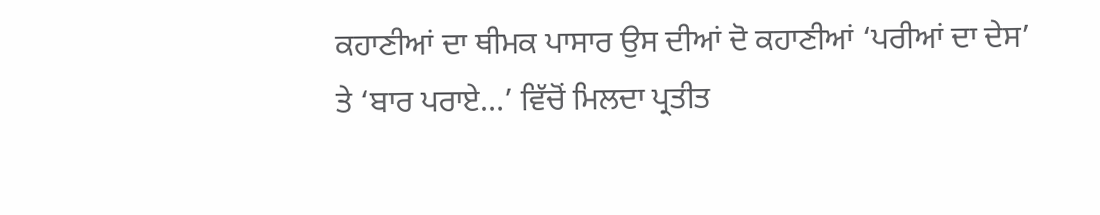ਕਹਾਣੀਆਂ ਦਾ ਥੀਮਕ ਪਾਸਾਰ ਉਸ ਦੀਆਂ ਦੋ ਕਹਾਣੀਆਂ ‘ਪਰੀਆਂ ਦਾ ਦੇਸ’ ਤੇ ‘ਬਾਰ ਪਰਾਏ…’ ਵਿੱਚੋਂ ਮਿਲਦਾ ਪ੍ਰਤੀਤ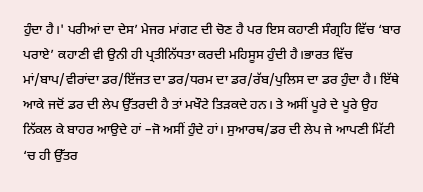ਹੁੰਦਾ ਹੈ।' ਪਰੀਆਂ ਦਾ ਦੇਸ’ ਮੇਜਰ ਮਾਂਗਟ ਦੀ ਚੋਣ ਹੈ ਪਰ ਇਸ ਕਹਾਣੀ ਸੰਗ੍ਰਹਿ ਵਿੱਚ ‘ਬਾਰ ਪਰਾਏ’ ਕਹਾਣੀ ਵੀ ਉਨੀ ਹੀ ਪ੍ਰਤੀਨਿੱਧਤਾ ਕਰਦੀ ਮਹਿਸੂਸ ਹੁੰਦੀ ਹੈ।ਭਾਰਤ ਵਿੱਚ ਮਾਂ/ਬਾਪ/ਵੀਰਾਂਦਾ ਡਰ/ਇੱਜਤ ਦਾ ਡਰ/ਧਰਮ ਦਾ ਡਰ/ਰੱਬ/ਪੁਲਿਸ ਦਾ ਡਰ ਹੁੰਦਾ ਹੈ। ਇੱਥੇ ਆਕੇ ਜਦੋਂ ਡਰ ਦੀ ਲੇਪ ਉੱਤਰਦੀ ਹੈ ਤਾਂ ਮਖੌਟੇ ਤਿੜਕਦੇ ਹਨ। ਤੇ ਅਸੀਂ ਪੂਰੇ ਦੇ ਪੂਰੇ ਉਹ ਨਿੱਕਲ ਕੇ ਬਾਹਰ ਆਉਦੇ ਹਾਂ –ਜੋ ਅਸੀਂ ਹੁੰਦੇ ਹਾਂ। ਸੁਆਰਥ/ਡਰ ਦੀ ਲੇਪ ਜੇ ਆਪਣੀ ਮਿੱਟੀ ‘ਚ ਹੀ ਉੱਤਰ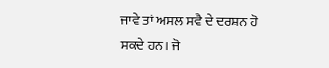ਜਾਵੇ ਤਾਂ ਅਸਲ ਸਵੈ ਦੇ ਦਰਸ਼ਨ ਹੋ ਸਕਦੇ ਹਨ। ਜੋ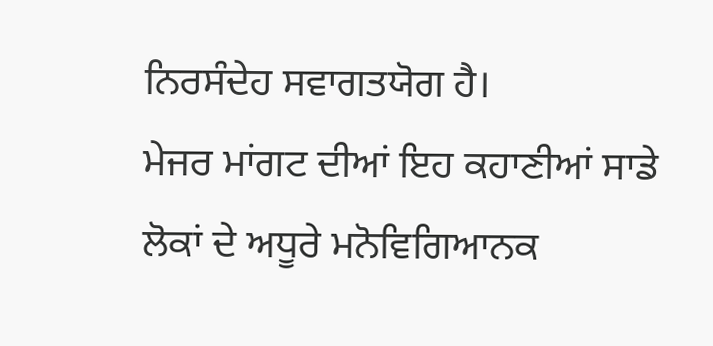ਨਿਰਸੰਦੇਹ ਸਵਾਗਤਯੋਗ ਹੈ।
ਮੇਜਰ ਮਾਂਗਟ ਦੀਆਂ ਇਹ ਕਹਾਣੀਆਂ ਸਾਡੇ ਲੋਕਾਂ ਦੇ ਅਧੂਰੇ ਮਨੋਵਿਗਿਆਨਕ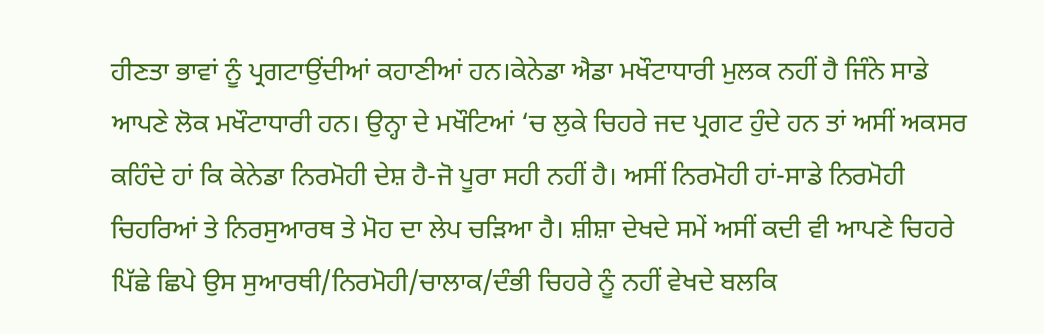ਹੀਣਤਾ ਭਾਵਾਂ ਨੂੰ ਪ੍ਰਗਟਾਉਂਦੀਆਂ ਕਹਾਣੀਆਂ ਹਨ।ਕੇਨੇਡਾ ਐਡਾ ਮਖੌਟਾਧਾਰੀ ਮੁਲਕ ਨਹੀਂ ਹੈ ਜਿੰਨੇ ਸਾਡੇ ਆਪਣੇ ਲੋਕ ਮਖੌਟਾਧਾਰੀ ਹਨ। ਉਨ੍ਹਾ ਦੇ ਮਖੌਟਿਆਂ ‘ਚ ਲੁਕੇ ਚਿਹਰੇ ਜਦ ਪ੍ਰਗਟ ਹੁੰਦੇ ਹਨ ਤਾਂ ਅਸੀਂ ਅਕਸਰ ਕਹਿੰਦੇ ਹਾਂ ਕਿ ਕੇਨੇਡਾ ਨਿਰਮੋਹੀ ਦੇਸ਼ ਹੈ-ਜੋ ਪੂਰਾ ਸਹੀ ਨਹੀਂ ਹੈ। ਅਸੀਂ ਨਿਰਮੋਹੀ ਹਾਂ-ਸਾਡੇ ਨਿਰਮੋਹੀ ਚਿਹਰਿਆਂ ਤੇ ਨਿਰਸੁਆਰਥ ਤੇ ਮੋਹ ਦਾ ਲੇਪ ਚੜਿਆ ਹੈ। ਸ਼ੀਸ਼ਾ ਦੇਖਦੇ ਸਮੇਂ ਅਸੀਂ ਕਦੀ ਵੀ ਆਪਣੇ ਚਿਹਰੇ ਪਿੱਛੇ ਛਿਪੇ ਉਸ ਸੁਆਰਥੀ/ਨਿਰਮੋਹੀ/ਚਾਲਾਕ/ਦੰਭੀ ਚਿਹਰੇ ਨੂੰ ਨਹੀਂ ਵੇਖਦੇ ਬਲਕਿ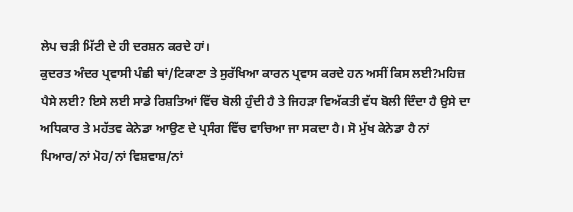ਲੇਪ ਚੜੀ ਮਿੱਟੀ ਦੇ ਹੀ ਦਰਸ਼ਨ ਕਰਦੇ ਹਾਂ।
ਕੁਦਰਤ ਅੰਦਰ ਪ੍ਰਵਾਸੀ ਪੰਛੀ ਥਾਂ/ਟਿਕਾਣਾ ਤੇ ਸੁਰੱਖਿਆ ਕਾਰਨ ਪ੍ਰਵਾਸ ਕਰਦੇ ਹਨ ਅਸੀਂ ਕਿਸ ਲਈ?ਮਹਿਜ਼ ਪੈਸੇ ਲਈ? ਇਸੇ ਲਈ ਸਾਡੇ ਰਿਸ਼ਤਿਆਂ ਵਿੱਚ ਬੋਲੀ ਹੁੰਦੀ ਹੈ ਤੇ ਜਿਹੜਾ ਵਿਅੱਕਤੀ ਵੱਧ ਬੋਲੀ ਦਿੰਦਾ ਹੈ ਉਸੇ ਦਾ ਅਧਿਕਾਰ ਤੇ ਮਹੱਤਵ ਕੇਨੇਡਾ ਆਉਣ ਦੇ ਪ੍ਰਸੰਗ ਵਿੱਚ ਵਾਚਿਆ ਜਾ ਸਕਦਾ ਹੈ। ਸੋ ਮੁੱਖ ਕੇਨੇਡਾ ਹੈ ਨਾਂ ਪਿਆਰ/ਨਾਂ ਮੋਹ/ਨਾਂ ਵਿਸ਼ਵਾਸ਼/ਨਾਂ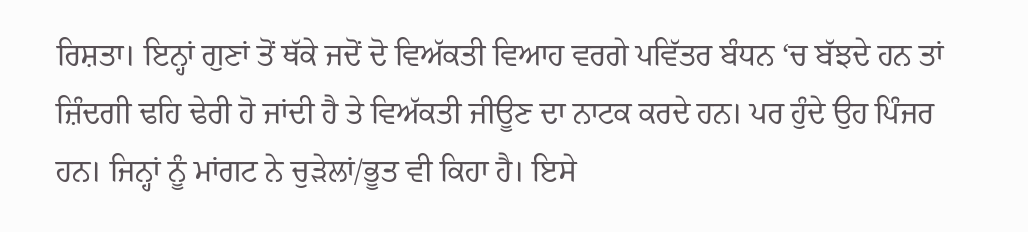ਰਿਸ਼ਤਾ। ਇਨ੍ਹਾਂ ਗੁਣਾਂ ਤੋਂ ਥੱਕੇ ਜਦੋਂ ਦੋ ਵਿਅੱਕਤੀ ਵਿਆਹ ਵਰਗੇ ਪਵਿੱਤਰ ਬੰਧਨ ‘ਚ ਬੱਝਦੇ ਹਨ ਤਾਂ ਜ਼ਿੰਦਗੀ ਢਹਿ ਢੇਰੀ ਹੋ ਜਾਂਦੀ ਹੈ ਤੇ ਵਿਅੱਕਤੀ ਜੀਊਣ ਦਾ ਨਾਟਕ ਕਰਦੇ ਹਨ। ਪਰ ਹੁੰਦੇ ਉਹ ਪਿੰਜਰ ਹਨ। ਜਿਨ੍ਹਾਂ ਨੂੰ ਮਾਂਗਟ ਨੇ ਚੁੜੇਲਾਂ/ਭੂਤ ਵੀ ਕਿਹਾ ਹੈ। ਇਸੇ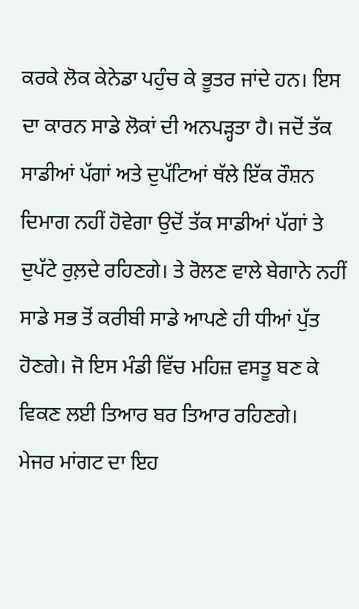ਕਰਕੇ ਲੋਕ ਕੇਨੇਡਾ ਪਹੁੰਚ ਕੇ ਭੂਤਰ ਜਾਂਦੇ ਹਨ। ਇਸ ਦਾ ਕਾਰਨ ਸਾਡੇ ਲੋਕਾਂ ਦੀ ਅਨਪੜ੍ਹਤਾ ਹੈ। ਜਦੋਂ ਤੱਕ ਸਾਡੀਆਂ ਪੱਗਾਂ ਅਤੇ ਦੁਪੱਟਿਆਂ ਥੱਲੇ ਇੱਕ ਰੌਸ਼ਨ ਦਿਮਾਗ ਨਹੀਂ ਹੋਵੇਗਾ ਉਦੋਂ ਤੱਕ ਸਾਡੀਆਂ ਪੱਗਾਂ ਤੇ ਦੁਪੱਟੇ ਰੁਲ਼ਦੇ ਰਹਿਣਗੇ। ਤੇ ਰੋਲਣ ਵਾਲੇ ਬੇਗਾਨੇ ਨਹੀਂ ਸਾਡੇ ਸਭ ਤੋਂ ਕਰੀਬੀ ਸਾਡੇ ਆਪਣੇ ਹੀ ਧੀਆਂ ਪੁੱਤ ਹੋਣਗੇ। ਜੋ ਇਸ ਮੰਡੀ ਵਿੱਚ ਮਹਿਜ਼ ਵਸਤੂ ਬਣ ਕੇ ਵਿਕਣ ਲਈ ਤਿਆਰ ਬਰ ਤਿਆਰ ਰਹਿਣਗੇ।
ਮੇਜਰ ਮਾਂਗਟ ਦਾ ਇਹ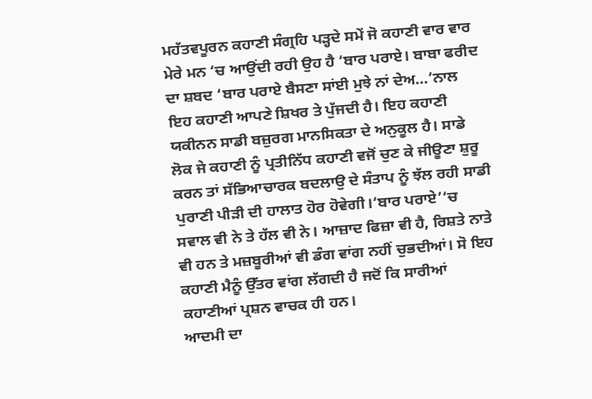ਮਹੱਤਵਪੂਰਨ ਕਹਾਣੀ ਸੰਗ੍ਰਹਿ ਪੜ੍ਹਦੇ ਸਮੇਂ ਜੋ ਕਹਾਣੀ ਵਾਰ ਵਾਰ ਮੇਰੇ ਮਨ ‘ਚ ਆਉਂਦੀ ਰਹੀ ਉਹ ਹੈ ‘ਬਾਰ ਪਰਾਏ। ਬਾਬਾ ਫਰੀਦ ਦਾ ਸ਼ਬਦ ‘ਬਾਰ ਪਰਾਏ ਬੈਸਣਾ ਸਾਂਈ ਮੁਝੇ ਨਾਂ ਦੇਅ…’ਨਾਲ ਇਹ ਕਹਾਣੀ ਆਪਣੇ ਸ਼ਿਖਰ ਤੇ ਪੁੱਜਦੀ ਹੈ। ਇਹ ਕਹਾਣੀ ਯਕੀਨਨ ਸਾਡੀ ਬਜ਼ੁਰਗ ਮਾਨਸਿਕਤਾ ਦੇ ਅਨੁਕੂਲ ਹੈ। ਸਾਡੇ ਲੋਕ ਜੇ ਕਹਾਣੀ ਨੂੰ ਪ੍ਰਤੀਨਿੱਧ ਕਹਾਣੀ ਵਜੋਂ ਚੁਣ ਕੇ ਜੀਊਣਾ ਸ਼ੁਰੂ ਕਰਨ ਤਾਂ ਸੱਭਿਆਚਾਰਕ ਬਦਲਾਉ ਦੇ ਸੰਤਾਪ ਨੂੰ ਝੱਲ ਰਹੀ ਸਾਡੀ ਪੁਰਾਣੀ ਪੀੜੀ ਦੀ ਹਾਲਾਤ ਹੋਰ ਹੋਵੇਗੀ।‘ਬਾਰ ਪਰਾਏ’‘ਚ ਸਵਾਲ ਵੀ ਨੇ ਤੇ ਹੱਲ ਵੀ ਨੇ। ਆਜ਼ਾਦ ਫਿਜ਼ਾ ਵੀ ਹੈ, ਰਿਸ਼ਤੇ ਨਾਤੇ ਵੀ ਹਨ ਤੇ ਮਜ਼ਬੂਰੀਆਂ ਵੀ ਡੰਗ ਵਾਂਗ ਨਹੀਂ ਚੁਭਦੀਆਂ। ਸੋ ਇਹ ਕਹਾਣੀ ਮੈਨੂੰ ਉੱਤਰ ਵਾਂਗ ਲੱਗਦੀ ਹੈ ਜਦੋਂ ਕਿ ਸਾਰੀਆਂ ਕਹਾਣੀਆਂ ਪ੍ਰਸ਼ਨ ਵਾਚਕ ਹੀ ਹਨ।
ਆਦਮੀ ਦਾ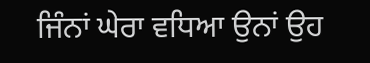ਜਿੰਨਾਂ ਘੇਰਾ ਵਧਿਆ ਉਨਾਂ ਉਹ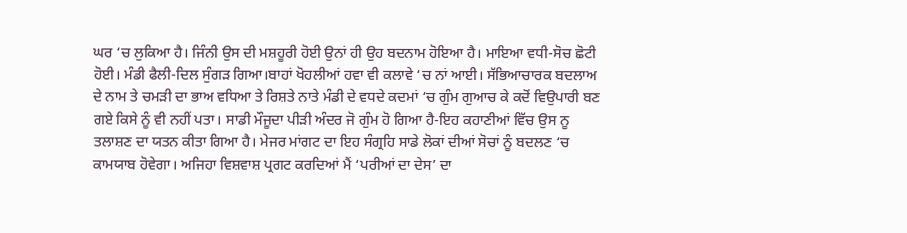ਘਰ ‘ਚ ਲੁਕਿਆ ਹੈ। ਜਿੰਨੀ ਉਸ ਦੀ ਮਸ਼ਹੂਰੀ ਹੋਈ ਉਨਾਂ ਹੀ ਉਹ ਬਦਨਾਮ ਹੋਇਆ ਹੈ। ਮਾਇਆ ਵਧੀ-ਸੋਚ ਛੋਟੀ ਹੋਈ। ਮੰਡੀ ਫੈਲੀ-ਦਿਲ ਸੁੰਗੜ ਗਿਆ।ਬਾਹਾਂ ਖੋਹਲੀਆਂ ਹਵਾ ਵੀ ਕਲਾਵੇ ‘ਚ ਨਾਂ ਆਈ। ਸੱਭਿਆਚਾਰਕ ਬਦਲਾਅ ਦੇ ਨਾਮ ਤੇ ਚਮੜੀ ਦਾ ਭਾਅ ਵਧਿਆ ਤੇ ਰਿਸ਼ਤੇ ਨਾਤੇ ਮੰਡੀ ਦੇ ਵਧਦੇ ਕਦਮਾਂ ‘ਚ ਗੁੰਮ ਗੁਆਚ ਕੇ ਕਦੋਂ ਵਿਉਪਾਰੀ ਬਣ ਗਏ ਕਿਸੇ ਨੂੰ ਵੀ ਨਹੀਂ ਪਤਾ। ਸਾਡੀ ਮੌਜੂਦਾ ਪੀੜੀ ਅੰਦਰ ਜੋ ਗੁੰਮ ਹੋ ਗਿਆ ਹੈ-ਇਹ ਕਹਾਣੀਆਂ ਵਿੱਚ ਉਸ ਨੂ ਤਲਾਸ਼ਣ ਦਾ ਯਤਨ ਕੀਤਾ ਗਿਆ ਹੈ। ਮੇਜਰ ਮਾਂਗਟ ਦਾ ਇਹ ਸੰਗ੍ਰਹਿ ਸਾਡੇ ਲੋਕਾਂ ਦੀਆਂ ਸੋਚਾਂ ਨੂੰ ਬਦਲਣ ‘ਚ ਕਾਮਯਾਬ ਹੋਵੇਗਾ। ਅਜਿਹਾ ਵਿਸ਼ਵਾਸ਼ ਪ੍ਰਗਟ ਕਰਦਿਆਂ ਮੈਂ ‘ਪਰੀਆਂ ਦਾ ਦੇਸ’ ਦਾ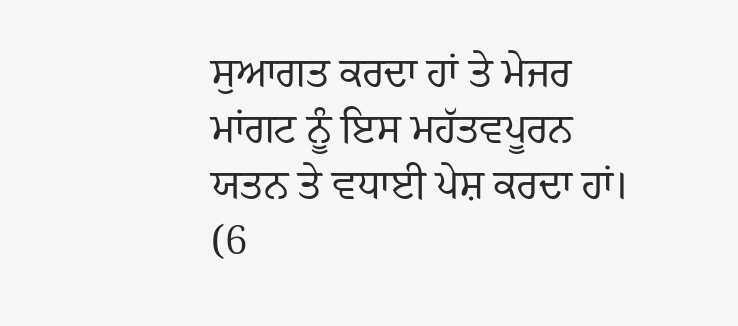ਸੁਆਗਤ ਕਰਦਾ ਹਾਂ ਤੇ ਮੇਜਰ ਮਾਂਗਟ ਨੂੰ ਇਸ ਮਹੱਤਵਪੂਰਨ ਯਤਨ ਤੇ ਵਧਾਈ ਪੇਸ਼ ਕਰਦਾ ਹਾਂ।
(6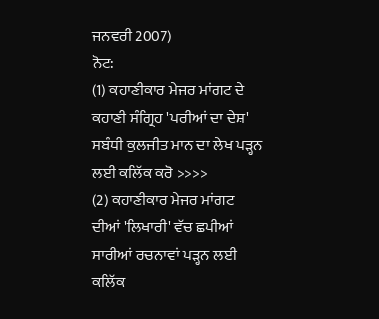ਜਨਵਰੀ 2007)
ਨੋਟ:
(1) ਕਹਾਣੀਕਾਰ ਮੇਜਰ ਮਾਂਗਟ ਦੇ ਕਹਾਣੀ ਸੰਗ੍ਰਿਹ 'ਪਰੀਆਂ ਦਾ ਦੇਸ਼' ਸਬੰਧੀ ਕੁਲਜੀਤ ਮਾਨ ਦਾ ਲੇਖ ਪੜ੍ਹਨ ਲਈ ਕਲਿੱਕ ਕਰੋ >>>>
(2) ਕਹਾਣੀਕਾਰ ਮੇਜਰ ਮਾਂਗਟ ਦੀਆਂ 'ਲਿਖਾਰੀ' ਵੱਚ ਛਪੀਆਂ ਸਾਰੀਆਂ ਰਚਨਾਵਾਂ ਪੜ੍ਹਨ ਲਈ ਕਲਿੱਕ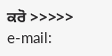ਕਰੋ >>>>>
e-mail: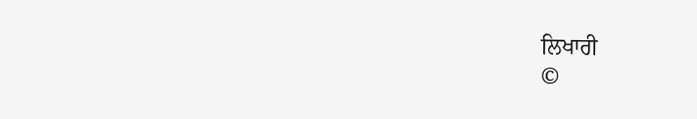ਲਿਖਾਰੀ
©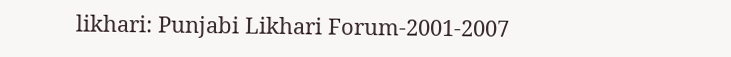likhari: Punjabi Likhari Forum-2001-2007